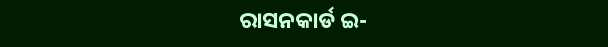ରାସନକାର୍ଡ ଇ-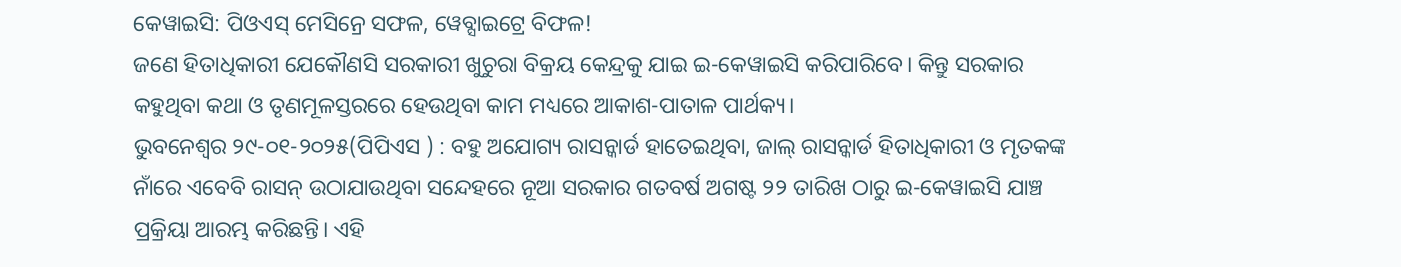କେୱାଇସି: ପିଓଏସ୍ ମେସିନ୍ରେ ସଫଳ, ୱେବ୍ସାଇଟ୍ରେ ବିଫଳ!
ଜଣେ ହିତାଧିକାରୀ ଯେକୌଣସି ସରକାରୀ ଖୁଚୁରା ବିକ୍ରୟ କେନ୍ଦ୍ରକୁ ଯାଇ ଇ-କେୱାଇସି କରିପାରିବେ। କିନ୍ତୁ ସରକାର କହୁଥିବା କଥା ଓ ତୃଣମୂଳସ୍ତରରେ ହେଉଥିବା କାମ ମଧ୍ୟରେ ଆକାଶ-ପାତାଳ ପାର୍ଥକ୍ୟ।
ଭୁବନେଶ୍ୱର ୨୯-୦୧-୨୦୨୫(ପିପିଏସ ) : ବହୁ ଅଯୋଗ୍ୟ ରାସନ୍କାର୍ଡ ହାତେଇଥିବା, ଜାଲ୍ ରାସନ୍କାର୍ଡ ହିତାଧିକାରୀ ଓ ମୃତକଙ୍କ ନାଁରେ ଏବେବି ରାସନ୍ ଉଠାଯାଉଥିବା ସନ୍ଦେହରେ ନୂଆ ସରକାର ଗତବର୍ଷ ଅଗଷ୍ଟ ୨୨ ତାରିଖ ଠାରୁ ଇ-କେୱାଇସି ଯାଞ୍ଚ ପ୍ରକ୍ରିୟା ଆରମ୍ଭ କରିଛନ୍ତି। ଏହି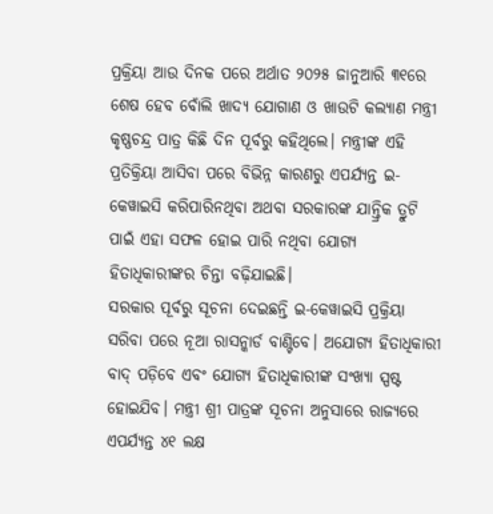ପ୍ରକ୍ରିୟା ଆଉ ଦିନକ ପରେ ଅର୍ଥାତ ୨୦୨୫ ଜାନୁଆରି ୩୧ରେ ଶେଷ ହେବ ବୋଁଲି ଖାଦ୍ୟ ଯୋଗାଣ ଓ ଖାଉଟି କଲ୍ୟାଣ ମନ୍ତ୍ରୀ କୃଷ୍ଣଚନ୍ଦ୍ର ପାତ୍ର କିଛି ଦିନ ପୂର୍ବରୁ କହିଥିଲେ। ମନ୍ତ୍ରୀଙ୍କ ଏହି ପ୍ରତିକ୍ରିୟା ଆସିବା ପରେ ବିଭିନ୍ନ କାରଣରୁ ଏପର୍ଯ୍ୟନ୍ତ ଇ-କେୱାଇସି କରିପାରିନଥିବା ଅଥବା ସରକାରଙ୍କ ଯାନ୍ତ୍ରିକ ତ୍ରୁଟି ପାଇଁ ଏହା ସଫଳ ହୋଇ ପାରି ନଥିବା ଯୋଗ୍ୟ ହିତାଧିକାରୀଙ୍କର ଚିନ୍ତା ବଢ଼ିଯାଇଛି।
ସରକାର ପୂର୍ବରୁ ସୂଚନା ଦେଇଛନ୍ତି ଇ-କେୱାଇସି ପ୍ରକ୍ରିୟା ସରିବା ପରେ ନୂଆ ରାସନ୍କାର୍ଡ ବାଣ୍ଟିବେ। ଅଯୋଗ୍ୟ ହିତାଧିକାରୀ ବାଦ୍ ପଡ଼ିବେ ଏବଂ ଯୋଗ୍ୟ ହିତାଧିକାରୀଙ୍କ ସଂଖ୍ୟା ସ୍ପଷ୍ଟ ହୋଇଯିବ। ମନ୍ତ୍ରୀ ଶ୍ରୀ ପାତ୍ରଙ୍କ ସୂଚନା ଅନୁସାରେ ରାଜ୍ୟରେ ଏପର୍ଯ୍ୟନ୍ତ ୪୧ ଲକ୍ଷ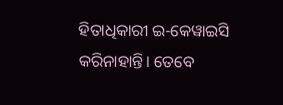ହିତାଧିକାରୀ ଇ-କେୱାଇସି କରିନାହାନ୍ତି। ତେବେ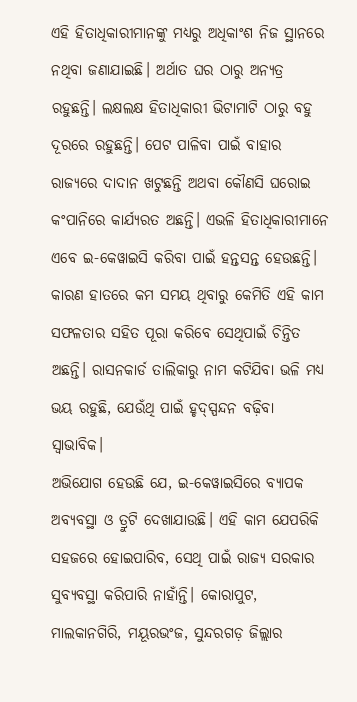ଏହି ହିତାଧିକାରୀମାନଙ୍କୁ ମଧ୍ୟରୁ ଅଧିକାଂଶ ନିଜ ସ୍ଥାନରେ ନଥିବା ଜଣାଯାଇଛି। ଅର୍ଥାତ ଘର ଠାରୁ ଅନ୍ୟତ୍ର ରହୁଛନ୍ତି। ଲକ୍ଷଲକ୍ଷ ହିତାଧିକାରୀ ଭିଟାମାଟି ଠାରୁ ବହୁ ଦୂରରେ ରହୁଛନ୍ତି। ପେଟ ପାଳିବା ପାଇଁ ବାହାର ରାଜ୍ୟରେ ଦାଦାନ ଖଟୁଛନ୍ତି ଅଥବା କୌଣସି ଘରୋଇ କଂପାନିରେ କାର୍ଯ୍ୟରତ ଅଛନ୍ତି। ଏଭଳି ହିତାଧିକାରୀମାନେ ଏବେ ଇ-କେୱାଇସି କରିବା ପାଇଁ ହନ୍ତସନ୍ତ ହେଉଛନ୍ତି। କାରଣ ହାତରେ କମ ସମୟ ଥିବାରୁ କେମିତି ଏହି କାମ ସଫଳତାର ସହିତ ପୂରା କରିବେ ସେଥିପାଇଁ ଚିନ୍ତିତ ଅଛନ୍ତି। ରାସନକାର୍ଡ ତାଲିକାରୁ ନାମ କଟିଯିବା ଭଳି ମଧ୍ୟ ଭୟ ରହୁଛି, ଯେଉଁଥି ପାଇଁ ହୃଦ୍ସ୍ପନ୍ଦନ ବଢ଼ିବା ସ୍ବାଭାବିକ।
ଅଭିଯୋଗ ହେଉଛି ଯେ, ଇ-କେୱାଇସିରେ ବ୍ୟାପକ ଅବ୍ୟବସ୍ଥା ଓ ତ୍ରୁଟି ଦେଖାଯାଉଛି। ଏହି କାମ ଯେପରିକି ସହଜରେ ହୋଇପାରିବ, ସେଥି ପାଇଁ ରାଜ୍ୟ ସରକାର ସୁବ୍ୟବସ୍ଥା କରିପାରି ନାହାଁନ୍ତି। କୋରାପୁଟ, ମାଲକାନଗିରି, ମୟୂରଭଂଜ, ସୁନ୍ଦରଗଡ଼ ଜିଲ୍ଲାର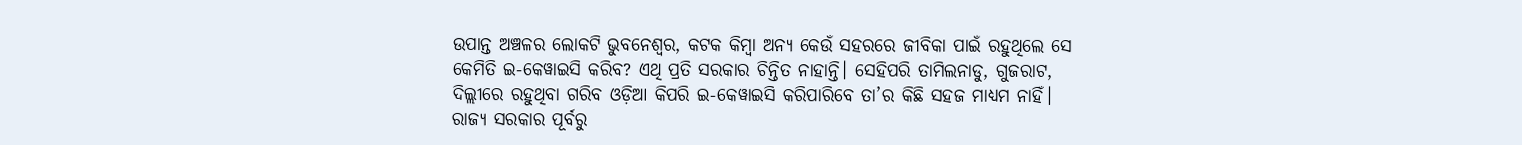ଉପାନ୍ତ ଅଞ୍ଚଳର ଲୋକଟି ଭୁବନେଶ୍ବର, କଟକ କିମ୍ବା ଅନ୍ୟ କେଉଁ ସହରରେ ଜୀବିକା ପାଇଁ ରହୁଥିଲେ ସେ କେମିତି ଇ-କେୱାଇସି କରିବ? ଏଥି ପ୍ରତି ସରକାର ଚିନ୍ତିତ ନାହାନ୍ତି। ସେହିପରି ତାମିଲନାଡୁ, ଗୁଜରାଟ, ଦିଲ୍ଲୀରେ ରହୁଥିବା ଗରିବ ଓଡ଼ିଆ କିପରି ଇ-କେୱାଇସି କରିପାରିବେ ତା’ର କିଛି ସହଜ ମାଧ୍ୟମ ନାହିଁ।
ରାଜ୍ୟ ସରକାର ପୂର୍ବରୁ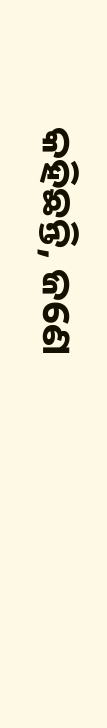କହିଛନ୍ତି, ଜଣେ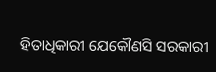ହିତାଧିକାରୀ ଯେକୌଣସି ସରକାରୀ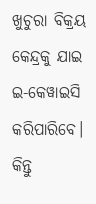ଖୁଚୁରା ବିକ୍ରୟ କେନ୍ଦ୍ରକୁ ଯାଇ ଇ-କେୱାଇସି କରିପାରିବେ। କିନ୍ତୁ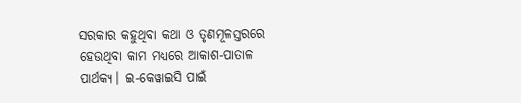ସରକାର କହୁଥିବା କଥା ଓ ତୃଣମୂଳସ୍ତରରେ ହେଉଥିବା କାମ ମଧ୍ୟରେ ଆକାଶ-ପାତାଳ ପାର୍ଥକ୍ୟ। ଇ-କେୱାଇସି ପାଇଁ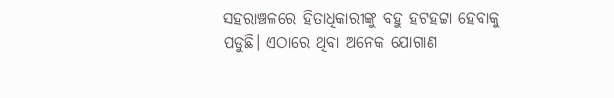ସହରାଞ୍ଚଳରେ ହିତାଧିକାରୀଙ୍କୁ ବହୁ ହଟହଟ୍ଟା ହେବାକୁ ପଡୁଛି। ଏଠାରେ ଥିବା ଅନେକ ଯୋଗାଣ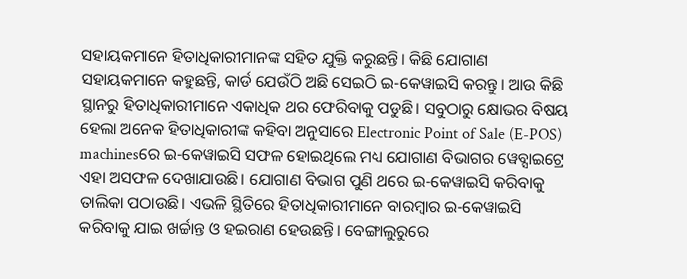ସହାୟକମାନେ ହିତାଧିକାରୀମାନଙ୍କ ସହିତ ଯୁକ୍ତି କରୁଛନ୍ତି। କିଛି ଯୋଗାଣ ସହାୟକମାନେ କହୁଛନ୍ତି, କାର୍ଡ ଯେଉଁଠି ଅଛି ସେଇଠି ଇ-କେୱାଇସି କରନ୍ତୁ। ଆଉ କିଛି ସ୍ଥାନରୁ ହିତାଧିକାରୀମାନେ ଏକାଧିକ ଥର ଫେରିବାକୁ ପଡୁଛି। ସବୁଠାରୁ କ୍ଷୋଭର ବିଷୟ ହେଲା ଅନେକ ହିତାଧିକାରୀଙ୍କ କହିବା ଅନୁସାରେ Electronic Point of Sale (E-POS) machinesରେ ଇ-କେୱାଇସି ସଫଳ ହୋଇଥିଲେ ମଧ୍ୟ ଯୋଗାଣ ବିଭାଗର ୱେବ୍ସାଇଟ୍ରେ ଏହା ଅସଫଳ ଦେଖାଯାଉଛି। ଯୋଗାଣ ବିଭାଗ ପୁଣି ଥରେ ଇ-କେୱାଇସି କରିବାକୁ ତାଲିକା ପଠାଉଛି। ଏଭଳି ସ୍ଥିତିରେ ହିତାଧିକାରୀମାନେ ବାରମ୍ବାର ଇ-କେୱାଇସି କରିବାକୁ ଯାଇ ଖର୍ଚ୍ଚାନ୍ତ ଓ ହଇରାଣ ହେଉଛନ୍ତି। ବେଙ୍ଗାଲୁରୁରେ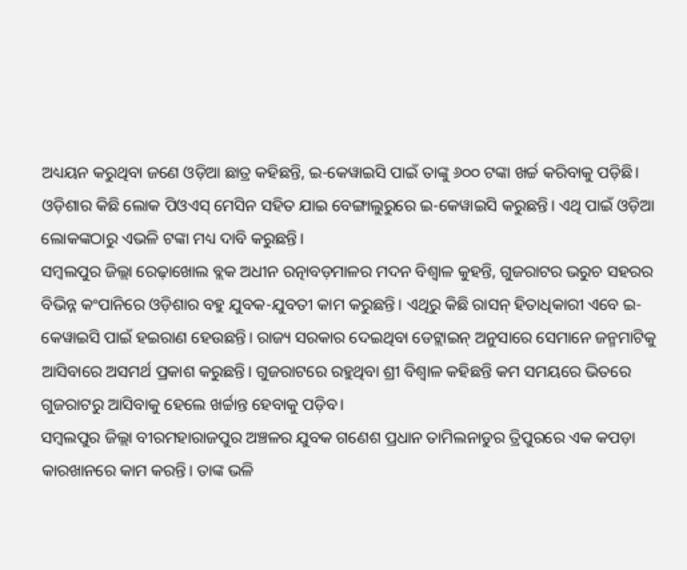ଅଧ୍ୟୟନ କରୁଥିବା ଜଣେ ଓଡ଼ିଆ ଛାତ୍ର କହିଛନ୍ତି, ଇ-କେୱାଇସି ପାଇଁ ତାଙ୍କୁ ୬୦୦ ଟଙ୍କା ଖର୍ଚ୍ଚ କରିବାକୁ ପଡ଼ିଛି। ଓଡ଼ିଶାର କିଛି ଲୋକ ପିଓଏସ୍ ମେସିନ ସହିତ ଯାଇ ବେଙ୍ଗାଲୁରୁରେ ଇ-କେୱାଇସି କରୁଛନ୍ତି। ଏଥି ପାଇଁ ଓଡ଼ିଆ ଲୋକଙ୍କଠାରୁ ଏଭଳି ଟଙ୍କା ମଧ୍ୟ ଦାବି କରୁଛନ୍ତି।
ସମ୍ବଲପୁର ଜିଲ୍ଲା ରେଢ଼ାଖୋଲ ବ୍ଲକ ଅଧୀନ ରତ୍ନାବଡ଼ମାଳର ମଦନ ବିଶ୍ବାଳ କୁହନ୍ତି, ଗୁଜରାଟର ଭରୁଚ ସହରର ବିଭିନ୍ନ କଂପାନିରେ ଓଡ଼ିଶାର ବହୁ ଯୁବକ-ଯୁବତୀ କାମ କରୁଛନ୍ତି। ଏଥିରୁ କିଛି ରାସନ୍ ହିତାଧିକାରୀ ଏବେ ଇ-କେୱାଇସି ପାଇଁ ହଇରାଣ ହେଉଛନ୍ତି। ରାଜ୍ୟ ସରକାର ଦେଇଥିବା ଡେଟ୍ଲାଇନ୍ ଅନୁସାରେ ସେମାନେ ଜନ୍ମମାଟିକୁ ଆସିବାରେ ଅସମର୍ଥ ପ୍ରକାଶ କରୁଛନ୍ତି। ଗୁଜରାଟରେ ରହୁଥିବା ଶ୍ରୀ ବିଶ୍ବାଳ କହିଛନ୍ତି କମ ସମୟରେ ଭିତରେ ଗୁଜରାଟରୁ ଆସିବାକୁ ହେଲେ ଖର୍ଚ୍ଚାନ୍ତ ହେବାକୁ ପଡ଼ିବ।
ସମ୍ବଲପୁର ଜିଲ୍ଲା ବୀରମହାରାଜପୁର ଅଞ୍ଚଳର ଯୁବକ ଗଣେଶ ପ୍ରଧାନ ତାମିଲନାଡୁର ତ୍ରିପୁରରେ ଏକ କପଡ଼ା କାରଖାନରେ କାମ କରନ୍ତି। ତାଙ୍କ ଭଳି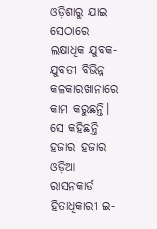ଓଡ଼ିଶାରୁ ଯାଇ ସେଠାରେ ଲକ୍ଷାଧିକ ଯୁବକ-ଯୁବତୀ ବିଭିନ୍ନ କଳକାରଖାନାରେ କାମ କରୁଛନ୍ତି। ସେ କହିଛନ୍ତି ହଜାର ହଜାର ଓଡ଼ିଆ ରାସନକାର୍ଡ ହିତାଧିକାରୀ ଇ-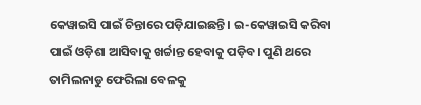କେୱାଇସି ପାଇଁ ଚିନ୍ତାରେ ପଡ଼ିଯାଇଛନ୍ତି। ଇ-କେୱାଇସି କରିବା ପାଇଁ ଓଡ଼ିଶା ଆସିବାକୁ ଖର୍ଚ୍ଚାନ୍ତ ହେବାକୁ ପଡ଼ିବ। ପୁଣି ଥରେ ତାମିଲନାଡୁ ଫେରିଲା ବେଳକୁ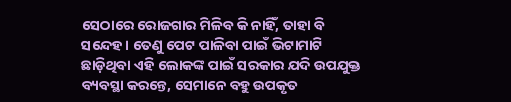ସେଠାରେ ରୋଜଗାର ମିଳିବ କି ନାହିଁ, ତାହା ବି ସନ୍ଦେହ। ତେଣୁ ପେଟ ପାଳିବା ପାଇଁ ଭିଟାମାଟି ଛାଡ଼ିଥିବା ଏହି ଲୋକଙ୍କ ପାଇଁ ସରକାର ଯଦି ଉପଯୁକ୍ତ ବ୍ୟବସ୍ଥା କରନ୍ତେ, ସେମାନେ ବହୁ ଉପକୃତ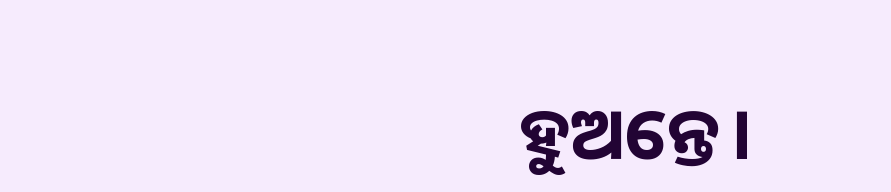ହୁଅନ୍ତେ।